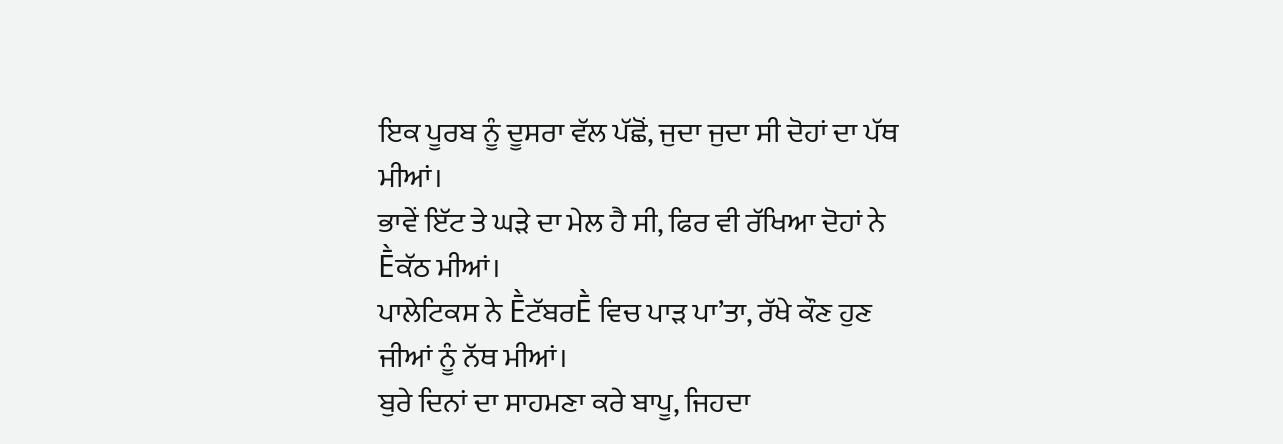ਇਕ ਪੂਰਬ ਨੂੰ ਦੂਸਰਾ ਵੱਲ ਪੱਛੋਂ, ਜੁਦਾ ਜੁਦਾ ਸੀ ਦੋਹਾਂ ਦਾ ਪੱਥ ਮੀਆਂ।
ਭਾਵੇਂ ਇੱਟ ਤੇ ਘੜੇ ਦਾ ਮੇਲ ਹੈ ਸੀ, ਫਿਰ ਵੀ ਰੱਖਿਆ ਦੋਹਾਂ ਨੇ Ḕਕੱਠ ਮੀਆਂ।
ਪਾਲੇਟਿਕਸ ਨੇ ḔਟੱਬਰḔ ਵਿਚ ਪਾੜ ਪਾ’ਤਾ, ਰੱਖੇ ਕੌਣ ਹੁਣ ਜੀਆਂ ਨੂੰ ਨੱਥ ਮੀਆਂ।
ਬੁਰੇ ਦਿਨਾਂ ਦਾ ਸਾਹਮਣਾ ਕਰੇ ਬਾਪੂ, ਜਿਹਦਾ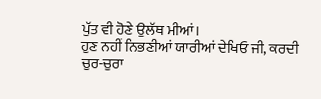ਪੁੱਤ ਵੀ ਹੋਣੇ ਉਲੱਥ ਮੀਆਂ।
ਹੁਣ ਨਹੀਂ ਨਿਭਣੀਆਂ ਯਾਰੀਆਂ ਦੇਖਿਓ ਜੀ, ਕਰਦੀ ਚੁਰ-ਚੁਰਾ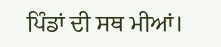ਪਿੰਡਾਂ ਦੀ ਸਥ ਮੀਆਂ।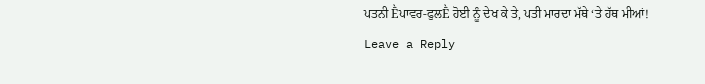ਪਤਨੀ Ḕਪਾਵਰ-ਫੁਲḔ ਹੋਈ ਨੂੰ ਦੇਖ ਕੇ ਤੇ, ਪਤੀ ਮਾਰਦਾ ਮੱਥੇ ‘ਤੇ ਹੱਥ ਮੀਆਂ!
Leave a Reply